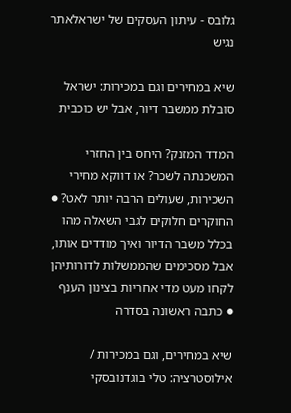גלובס - עיתון העסקים של ישראלאתר נגיש

שיא במחירים וגם במכירות: ישראל סובלת ממשבר דיור, אבל יש כוכבית

המדד המזנק? היחס בין החזרי המשכנתה לשכר? או דווקא מחירי השכירות, שעולים הרבה יותר לאט? ● החוקרים חלוקים לגבי השאלה מהו בכלל משבר הדיור ואיך מודדים אותו, אבל מסכימים שהממשלות לדורותיהן לקחו מעט מדי אחריות בצינון הענף ● כתבה ראשונה בסדרה

שיא במחירים, וגם במכירות / אילוסטרציה: טלי בוגדנובסקי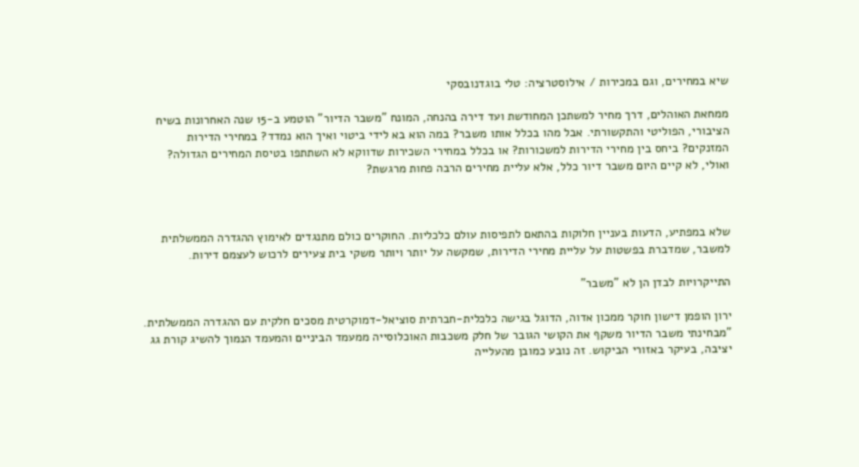שיא במחירים, וגם במכירות / אילוסטרציה: טלי בוגדנובסקי

ממחאת האוהלים, דרך מחיר למשתכן המחודשת ועד דירה בהנחה, המונח "משבר הדיור" הוטמע ב-15 שנה האחרונות בשיח הציבורי, הפוליטי והתקשורתי. אבל מהו בכלל אותו משבר? במה הוא בא לידי ביטוי ואיך הוא נמדד? במחירי הדירות המזנקים? ביחס בין מחירי הדירות למשכורות? או בכלל במחירי השכירות שדווקא לא השתתפו בטיסת המחירים הגדולה? ואולי, לא קיים היום משבר דיור כלל, אלא עליית מחירים הרבה פחות מרגשת?



שלא במפתיע, הדעות בעניין חלוקות בהתאם לתפיסות עולם כלכליות. החוקרים כולם מתנגדים לאימוץ ההגדרה הממשלתית למשבר, שמדברת בפשטות על עליית מחירי הדירות, שמקשה על יותר ויותר משקי בית צעירים לרכוש לעצמם דירות.

התייקרויות לבדן הן לא "משבר"

ירון הופמן דישון חוקר ממכון אדוה, הדוגל בגישה כלכלית-חברתית סוציאל-דמוקרטית מסכים חלקית עם ההגדרה הממשלתית. "מבחינתי משבר הדיור משקף את הקושי הגובר של חלק משכבות האוכלוסייה ממעמד הביניים והמעמד הנמוך להשיג קורת גג יציבה, בעיקר באזורי הביקוש. זה נובע כמובן מהעלייה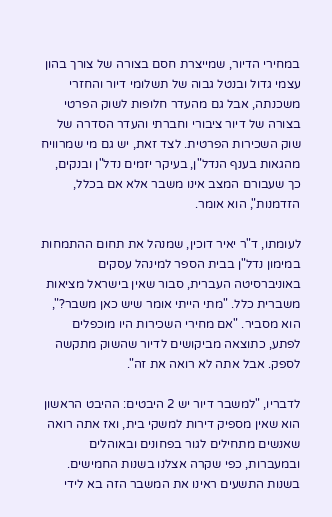במחירי הדיור, שמייצרת חסם בצורה של צורך בהון עצמי גדול ובנטל גבוה של תשלומי דיור והחזרי משכנתה, אבל גם מהעדר חלופות לשוק הפרטי בצורה של דיור ציבורי וחברתי והעדר הסדרה של שוק השכירות הפרטית. לצד זאת, יש גם מי שמרוויח מהגאות בענף הנדל"ן, בעיקר יזמים נדל"ן ובנקים, כך שעבורם המצב אינו משבר אלא אם בכלל, הזדמנות", הוא אומר.

לעומתו, ד"ר יאיר דוכין, שמנהל את תחום ההתמחות במימון נדל"ן בבית הספר למינהל עסקים באוניברסיטה העברית, סבור שאין בישראל מציאות משברית כלל. "מתי הייתי אומר שיש כאן משבר?", הוא מסביר. "אם מחירי השכירות היו מוכפלים לפתע, כתוצאה מביקושים לדיור שהשוק מתקשה לספק. אבל אתה לא רואה את זה".

לדבריו, "למשבר דיור יש 2 היבטים: ההיבט הראשון הוא שאין מספיק דירות למשקי בית, ואז אתה רואה שאנשים מתחילים לגור בפחונים ובאוהלים ובמעברות, כפי שקרה אצלנו בשנות החמישים. בשנות התשעים ראינו את המשבר הזה בא לידי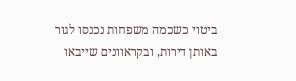ביטוי כשכמה משפחות נכנסו לגור באותן דירות, ובקראוונים שייבאו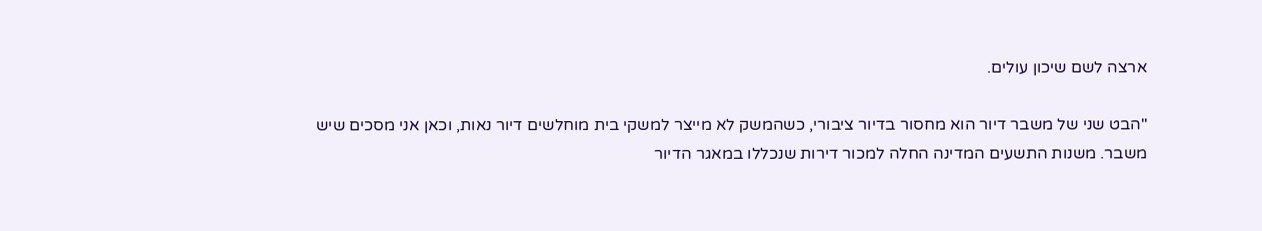ארצה לשם שיכון עולים.

"הבט שני של משבר דיור הוא מחסור בדיור ציבורי, כשהמשק לא מייצר למשקי בית מוחלשים דיור נאות, וכאן אני מסכים שיש משבר. משנות התשעים המדינה החלה למכור דירות שנכללו במאגר הדיור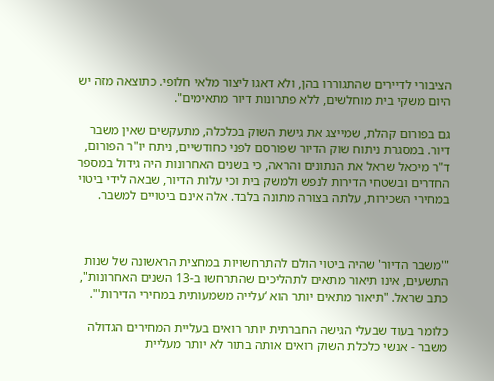הציבורי לדיירים שהתגוררו בהן, ולא דאגו ליצור מלאי חלופי. כתוצאה מזה יש היום משקי בית מוחלשים, ללא פתרונות דיור מתאימים".

גם בפורום קהלת, שמייצג את גישת השוק בכלכלה, מתעקשים שאין משבר דיור. במסגרת ניתוח שוק הדיור שפורסם לפני כחודשיים, ניתח יו"ר הפורום, ד"ר מיכאל שראל את הנתונים והראה, כי בשנים האחרונות היה גידול במספר החדרים ובשטחי הדירות לנפש ולמשק בית וכי עלות הדיור, שבאה לידי ביטוי במחירי השכירות, עלתה בצורה מתונה בלבד. אלה אינם ביטויים למשבר.



"'משבר הדיור' שהיה ביטוי הולם להתרחשויות במחצית הראשונה של שנות התשעים, אינו תיאור מתאים לתהליכים שהתרחשו ב-13 השנים האחרונות", כתב שראל. "תיאור מתאים יותר הוא ‘עלייה משמעותית במחירי הדירות'".

כלומר בעוד שבעלי הגישה החברתית יותר רואים בעליית המחירים הגדולה משבר - אנשי כלכלת השוק רואים אותה בתור לא יותר מעליית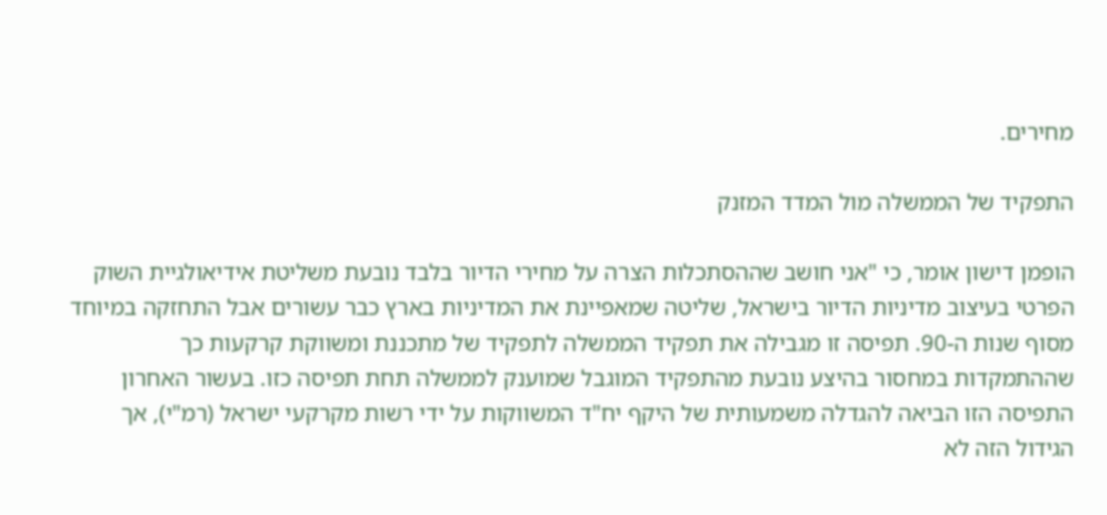מחירים.

התפקיד של הממשלה מול המדד המזנק

הופמן דישון אומר, כי "אני חושב שההסתכלות הצרה על מחירי הדיור בלבד נובעת משליטת אידיאולגיית השוק הפרטי בעיצוב מדיניות הדיור בישראל, שליטה שמאפיינת את המדיניות בארץ כבר עשורים אבל התחזקה במיוחד מסוף שנות ה-90. תפיסה זו מגבילה את תפקיד הממשלה לתפקיד של מתכננת ומשווקת קרקעות כך שההתמקדות במחסור בהיצע נובעת מהתפקיד המוגבל שמוענק לממשלה תחת תפיסה כזו. בעשור האחרון התפיסה הזו הביאה להגדלה משמעותית של היקף יח"ד המשווקות על ידי רשות מקרקעי ישראל (רמ"י), אך הגידול הזה לא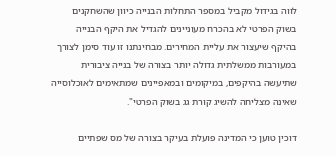לווה בגידול מקביל במספר התחלות הבנייה כיוון שהשחקנים בשוק הפרטי לא בהכרח מעוניינים להגדיל את היקף הבנייה בהיקף שיעצור את עליית המחירים. מבחינתנו זו עוד סימן לצורך במעורבות ממשלתית גדולה יותר בצורה של בנייה ציבורית שתיעשה בהיקפים, במיקומים ובמאפיינים שמתאימים לאוכלוסייה שאינה מצליחה להשיג קורת גג בשוק הפרטי".

דוכין טוען כי המדינה פועלת בעיקר בצורה של מס שפתיים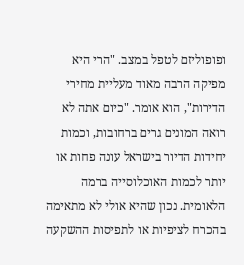ופופוליזם לטפל במצב. "הרי היא מפיקה הרבה מאוד מעליית מחירי הדירות", הוא אומר. "כיום אתה לא רואה המונים גרים ברחובות, וכמות יחידות הדיור בישראל עונה פחות או יותר לכמות האוכלוסייה ברמה הלאומית. נכון שהיא אולי לא מתאימה בהכרח לציפיות או לתפיסות ההשקעה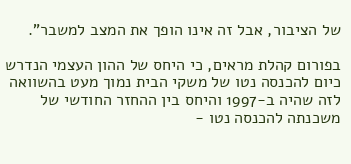של הציבור, אבל זה אינו הופך את המצב למשבר".

בפורום קהלת מראים, כי היחס של ההון העצמי הנדרש כיום להכנסה נטו של משקי הבית נמוך מעט בהשוואה לזה שהיה ב-1997 והיחס בין ההחזר החודשי של משכנתה להכנסה נטו -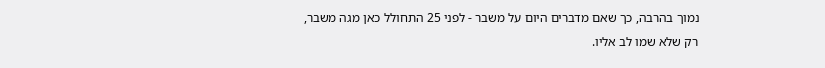נמוך בהרבה, כך שאם מדברים היום על משבר - לפני 25 התחולל כאן מגה משבר, רק שלא שמו לב אליו.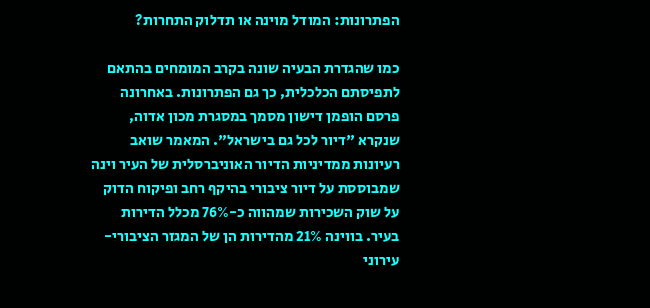הפתרונות: המודל מוינה או תדלוק התחרות?

כמו שהגדרת הבעיה שונה בקרב המומחים בהתאם לתפיסתם הכלכלית, כך גם הפתרונות. באחרונה פרסם הופמן דישון מסמך במסגרת מכון אדוה, שנקרא "דיור לכל גם בישראל". המאמר שואב רעיונות ממדיניות הדיור האוניברסלית של העיר וינה שמבוססת על דיור ציבורי בהיקף רחב ופיקוח הדוק על שוק השכירות שמהווה כ-76% מכלל הדירות בעיר. בווינה 21% מהדירות הן של המגזר הציבורי-עירוני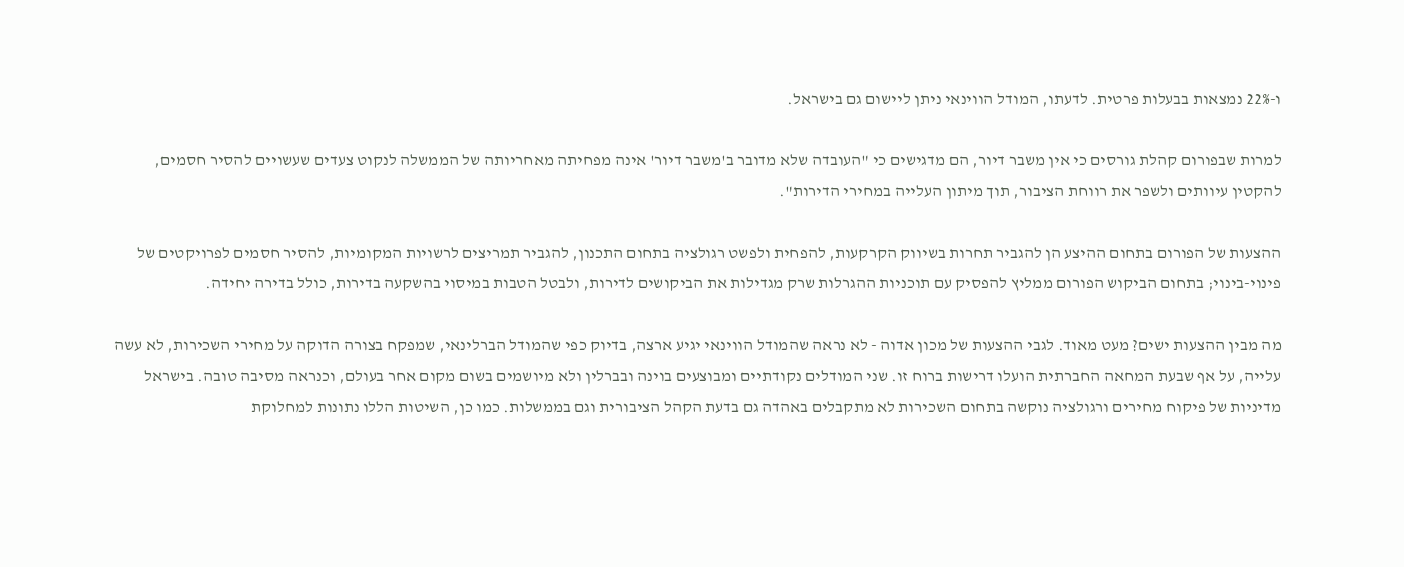ו-22% נמצאות בבעלות פרטית. לדעתו, המודל הווינאי ניתן ליישום גם בישראל.

למרות שבפורום קהלת גורסים כי אין משבר דיור, הם מדגישים כי "העובדה שלא מדובר ב'משבר דיור' אינה מפחיתה מאחריותה של הממשלה לנקוט צעדים שעשויים להסיר חסמים, להקטין עיוותים ולשפר את רווחת הציבור, תוך מיתון העלייה במחירי הדירות".

ההצעות של הפורום בתחום ההיצע הן להגביר תחרות בשיווק הקרקעות, להפחית ולפשט רגולציה בתחום התכנון, להגביר תמריצים לרשויות המקומיות, להסיר חסמים לפרויקטים של פינוי-בינוי; בתחום הביקוש הפורום ממליץ להפסיק עם תוכניות ההגרלות שרק מגדילות את הביקושים לדירות, ולבטל הטבות במיסוי בהשקעה בדירות, כולל בדירה יחידה.

מה מבין ההצעות ישים? מעט מאוד. לגבי ההצעות של מכון אדוה - לא נראה שהמודל הווינאי יגיע ארצה, בדיוק כפי שהמודל הברלינאי, שמפקח בצורה הדוקה על מחירי השכירות, לא עשה עלייה, על אף שבעת המחאה החברתית הועלו דרישות ברוח זו. שני המודלים נקודתיים ומבוצעים בוינה ובברלין ולא מיושמים בשום מקום אחר בעולם, וכנראה מסיבה טובה. בישראל מדיניות של פיקוח מחירים ורגולציה נוקשה בתחום השכירות לא מתקבלים באהדה גם בדעת הקהל הציבורית וגם בממשלות. כמו כן, השיטות הללו נתונות למחלוקת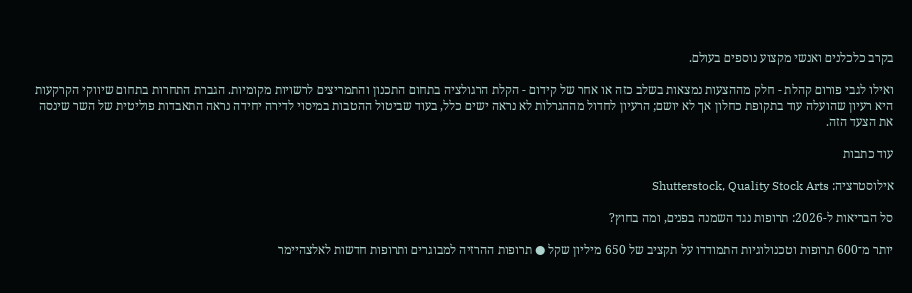בקרב כלכלנים ואנשי מקצוע נוספים בעולם.

ואילו לגבי פורום קהלת - חלק מההצעות נמצאות בשלב כזה או אחר של קידום - הקלת הרגולציה בתחום התכנון והתמריצים לרשויות מקומיות. הגברת התחרות בתחום שיווקי הקרקעות היא רעיון שהועלה עוד בתקופת כחלון אך לא יושם; הרעיון לחדול מההגרלות לא נראה ישים כלל, בעוד שביטול ההטבות במיסוי לדירה יחידה נראה התאבדות פוליטית של השר שינסה את הצעד הזה.

עוד כתבות

אילוסטרציה: Shutterstock, Quality Stock Arts

סל הבריאות ל-2026: תרופות נגד השמנה בפנים, ומה בחוץ?

יותר מ־600 תרופות וטכנולוגיות התמודדו על תקציב של 650 מיליון שקל ● תרופות ההרזיה למבוגרים ותרופות חדשות לאלצהיימר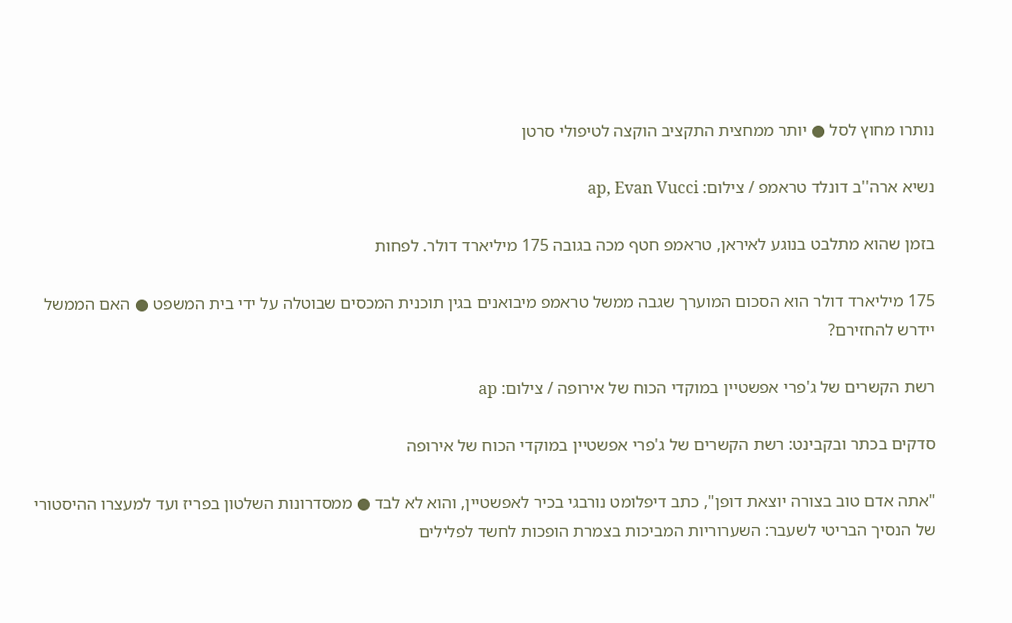נותרו מחוץ לסל ● יותר ממחצית התקציב הוקצה לטיפולי סרטן

נשיא ארה''ב דונלד טראמפ / צילום: ap, Evan Vucci

בזמן שהוא מתלבט בנוגע לאיראן, טראמפ חטף מכה בגובה 175 מיליארד דולר. לפחות

175 מיליארד דולר הוא הסכום המוערך שגבה ממשל טראמפ מיבואנים בגין תוכנית המכסים שבוטלה על ידי בית המשפט ● האם הממשל יידרש להחזירם?

רשת הקשרים של ג'פרי אפשטיין במוקדי הכוח של אירופה / צילום: ap

סדקים בכתר ובקבינט: רשת הקשרים של ג'פרי אפשטיין במוקדי הכוח של אירופה

"אתה אדם טוב בצורה יוצאת דופן", כתב דיפלומט נורבגי בכיר לאפשטיין, והוא לא לבד ● ממסדרונות השלטון בפריז ועד למעצרו ההיסטורי של הנסיך הבריטי לשעבר: השערוריות המביכות בצמרת הופכות לחשד לפלילים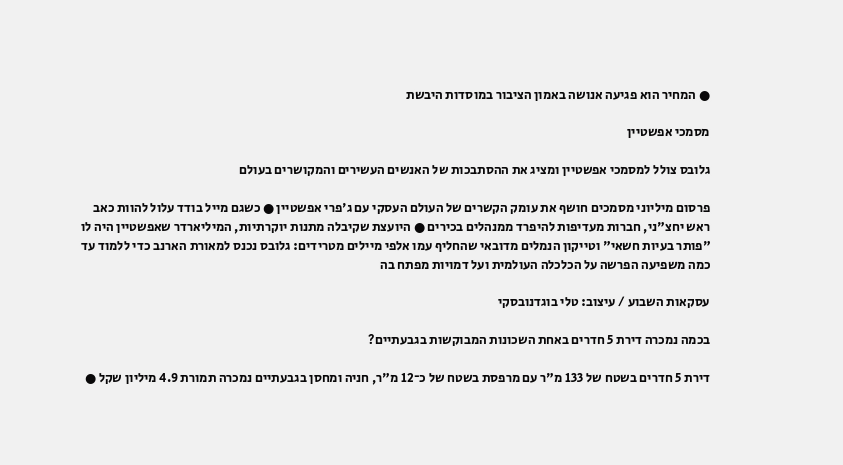● המחיר הוא פגיעה אנושה באמון הציבור במוסדות היבשת

מסמכי אפשטיין

גלובס צולל למסמכי אפשטיין ומציג את ההסתבכות של האנשים העשירים והמקושרים בעולם

פרסום מיליוני מסמכים חושף את עומק הקשרים של העולם העסקי עם ג'פרי אפשטיין ● כשגם מייל בודד עלול להוות כאב ראש יחצ"ני, חברות מעדיפות להיפרד ממנהלים בכירים ● היועצת שקיבלה מתנות יוקרתיות, המיליארדר שאפשטיין היה לו "פותר בעיות חשאי" וטייקון הנמלים מדובאי שהחליף עמו אלפי מיילים מטרידים: גלובס נכנס למאורת הארנב כדי ללמוד עד כמה משפיעה הפרשה על הכלכלה העולמית ועל דמויות מפתח בה

עסקאות השבוע / עיצוב: טלי בוגדנובסקי

בכמה נמכרה דירת 5 חדרים באחת השכונות המבוקשות בגבעתיים?

דירת 5 חדרים בשטח של 133 מ"ר עם מרפסת בשטח של כ־12 מ"ר, חניה ומחסן בגבעתיים נמכרה תמורת 4.9 מיליון שקל ●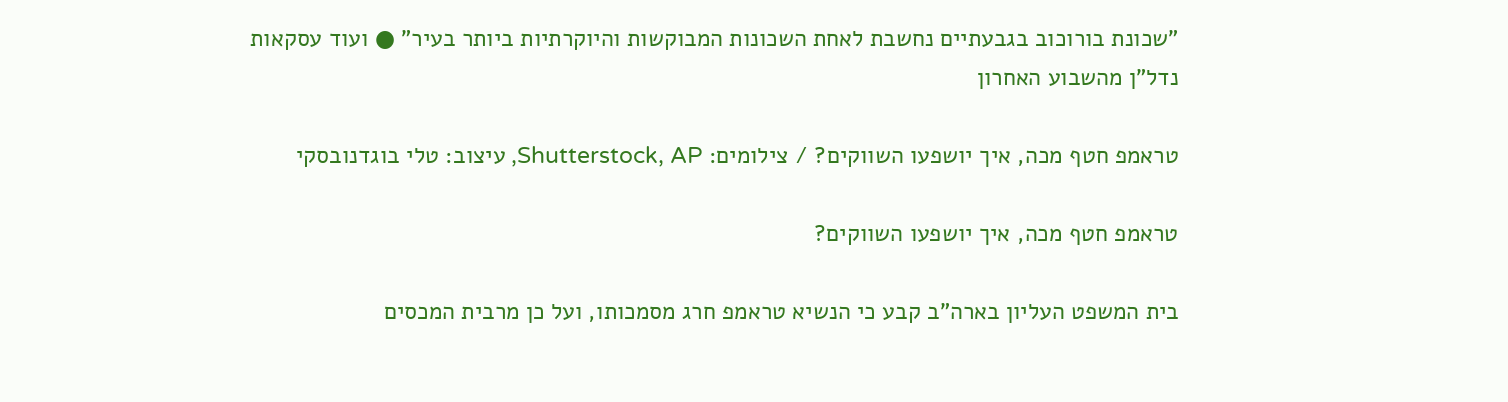"שכונת בורוכוב בגבעתיים נחשבת לאחת השכונות המבוקשות והיוקרתיות ביותר בעיר" ● ועוד עסקאות נדל"ן מהשבוע האחרון

טראמפ חטף מכה, איך יושפעו השווקים? / צילומים: Shutterstock, AP, עיצוב: טלי בוגדנובסקי

טראמפ חטף מכה, איך יושפעו השווקים?

בית המשפט העליון בארה"ב קבע כי הנשיא טראמפ חרג מסמכותו, ועל כן מרבית המכסים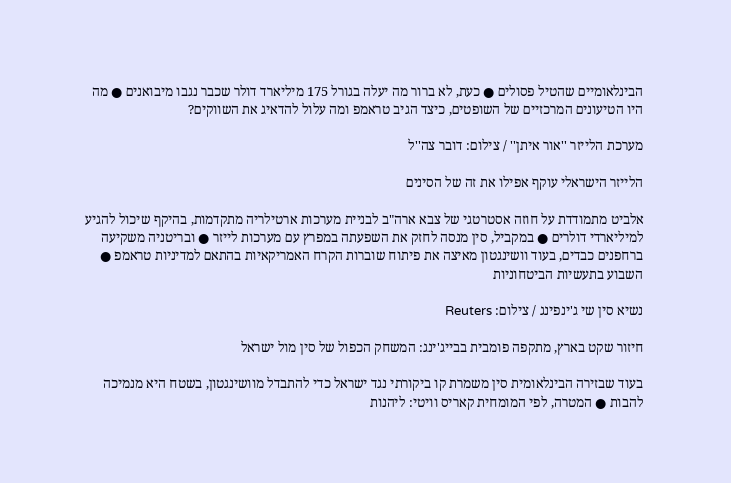הבינלאומיים שהטיל פסולים ● כעת, לא ברור מה יעלה בגורל 175 מיליארד דולר שכבר נגבו מיבואנים ● מה היו הטיעונים המרכזיים של השופטים, כיצד הגיב טראמפ ומה עלול להדאיג את השווקים?

מערכת הלייזר ''אור איתן'' / צילום: דובר צה''ל

הלייזר הישראלי עוקף אפילו את זה של הסינים

אלביט מתמודדת על חוזה אסטרטגי של צבא ארה"ב לבניית מערכות ארטילריה מתקדמות, בהיקף שיכול להגיע למיליארדי דולרים ● במקביל, סין מנסה לחזק את השפעתה במפרץ עם מערכות לייזר ● ובריטניה משקיעה ברחפנים כבדים, בעוד וושינגטון מאיצה את פיתוח שוברות הקרח האמריקאיות בהתאם למדיניות טראמפ ● השבוע בתעשיות הביטחוניות

נשיא סין שי ג'ינפינג / צילום: Reuters

חיזור שקט בארץ, מתקפה פומבית בבייג'ינג: המשחק הכפול של סין מול ישראל

בעוד שבזירה הבינלאומית סין משמרת קו ביקורתי נגד ישראל כדי להתבדל מוושינגטון, בשטח היא מנמיכה להבות ● המטרה, לפי המומחית קאריס וויטי: ליהנות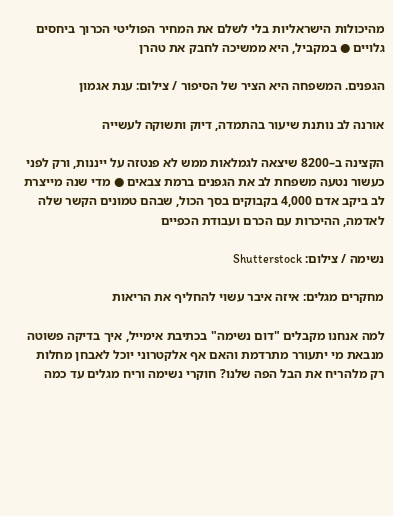מהיכולות הישראליות בלי לשלם את המחיר הפוליטי הכרוך ביחסים גלויים ● במקביל, היא ממשיכה לחבק את טהרן

הגפנים. המשפחה היא הציר של הסיפור / צילום: ענת אגמון

אורנה לב נותנת שיעור בהתמדה, דיוק ותשוקה לעשייה

הקצינה ב–8200 שיצאה לגמלאות ממש לא פנטזה על ייננות, ורק לפני כעשור נטעה משפחת לב את הגפנים ברמת צבאים ● מדי שנה מייצרת לב ביקב אדם 4,000 בקבוקים בסך הכול, שבהם טמונים הקשר שלה לאדמה, ההיכרות עם הכרם ועבודת הכפיים

נשימה / צילום: Shutterstock

מחקרים מגלים: איזה איבר עשוי להחליף את הריאות

למה אנחנו מקבלים "דום נשימה" בכתיבת אימייל, איך בדיקה פשוטה מנבאת מי יתעורר מתרדמת והאם אף אלקטרוני יוכל לאבחן מחלות רק מלהריח את הבל הפה שלנו? חוקרי נשימה וריח מגלים עד כמה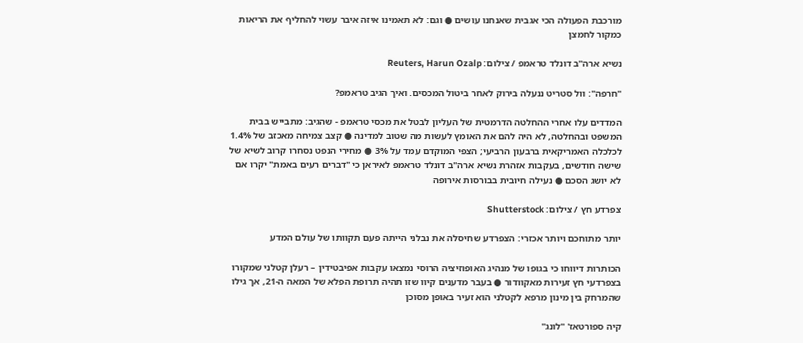מורכבת הפעולה הכי אגבית שאנחנו עושים ● וגם: לא תאמינו איזה איבר עשוי להחליף את הריאות כמקור לחמצן

נשיא ארה''ב דונלד טראמפ / צילום: Reuters, Harun Ozalp

"חרפה": וול סטריט ננעלה בירוק לאחר ביטול המכסים. ואיך הגיב טראמפ?

המדדים עלו אחרי ההחלטה הדרמטית של העליון לבטל את מכסי טראמפ - שהגיב: מתבייש בבית המשפט ובהחלטה, לא היה להם את האומץ לעשות מה שטוב למדינה ● קצב צמיחה מאכזב של 1.4% לכלכלה האמריקאית ברבעון הרביעי; הצפי המוקדם עמד על 3% ● מחירי הנפט נסחרו קרוב לשיא של שישה חודשים, בעקבות אזהרת נשיא ארה"ב דונלד טראמפ לאיראן כי "דברים רעים באמת" יקרו אם לא יושג הסכם ● נעילה חיובית בבורסות אירופה

צפרדע חץ / צילום: Shutterstock

יותר מתוחכם ויותר אכזרי: הצפרדע שחיסלה את נבלני הייתה פעם תקוותו של עולם המדע

הכותרות דיווחו כי בגופו של מנהיג האופוזיציה הרוסי נמצאו עקבות אפיבטידין – רעלן קטלני שמקורו בצפרדעי חץ זעירות מאקוודור ● בעבר מדענים קיוו שזו תהיה תרופת הפלא של המאה ה-21, אך גילו שהמרחק בין מינון מרפא לקטלני הוא זעיר באופן מסוכן

קיה ספורטאז' ''לונג''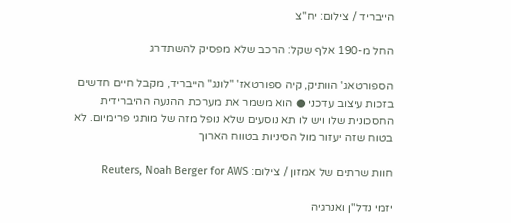הייבריד / צילום: יח''צ

החל מ-190 אלף שקל: הרכב שלא מפסיק להשתדרג

הספורטאג' הוותיק, קיה ספורטאז' "לונג" הייבריד, מקבל חיים חדשים בזכות עיצוב עדכני ● הוא משמר את מערכת ההנעה ההיברידית החסכונית שלו ויש לו תא נוסעים שלא נופל מזה של מותגי פרימיום. לא בטוח שזה יעזור מול הסיניות בטווח הארוך

חוות שרתים של אמזון / צילום: Reuters, Noah Berger for AWS

יזמי נדל"ן ואנרגיה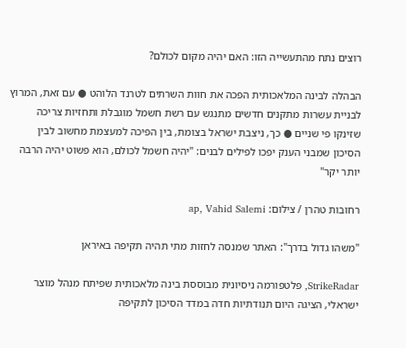רוצים נתח מהתעשייה הזו: האם יהיה מקום לכולם?

הבהלה לבינה המלאכותית הפכה את חוות השרתים לטרנד הלוהט ● עם זאת, המרוץ לבניית עשרות מתקנים חדשים מתנגש עם רשת חשמל מוגבלת ותחזיות צריכה שזינקו פי שניים ● כך, ניצבת ישראל בצומת, בין הפיכה למעצמת מחשוב לבין הסיכון שמבני הענק יפכו לפילים לבנים: "יהיה חשמל לכולם, הוא פשוט יהיה הרבה יותר יקר"

רחובות טהרן / צילום: ap, Vahid Salemi

"משהו גדול בדרך": האתר שמנסה לחזות מתי תהיה תקיפה באיראן

StrikeRadar, פלטפורמה ניסיונית מבוססת בינה מלאכותית שפיתח מנהל מוצר ישראלי, הציגה היום תנודתיות חדה במדד הסיכון לתקיפה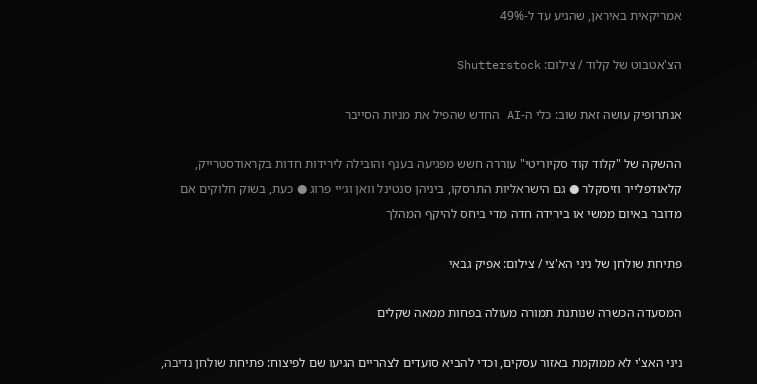אמריקאית באיראן, שהגיע עד ל-49%

הצ'אטבוט של קלוד / צילום: Shutterstock

אנתרופיק עושה זאת שוב: כלי ה-AI החדש שהפיל את מניות הסייבר

ההשקה של "קלוד קוד סקיוריטי" עוררה חשש מפגיעה בענף והובילה לירידות חדות בקראודסטרייק, קלאודפלייר וזיסקלר ● גם הישראליות התרסקו, ביניהן סנטינל וואן וג׳יי פרוג ● כעת, בשוק חלוקים אם מדובר באיום ממשי או בירידה חדה מדי ביחס להיקף המהלך

פתיחת שולחן של ניני הא'צי / צילום: אפיק גבאי

המסעדה הכשרה שנותנת תמורה מעולה בפחות ממאה שקלים

ניני האצ'י לא ממוקמת באזור עסקים, וכדי להביא סועדים לצהריים הגיעו שם לפיצוח: פתיחת שולחן נדיבה,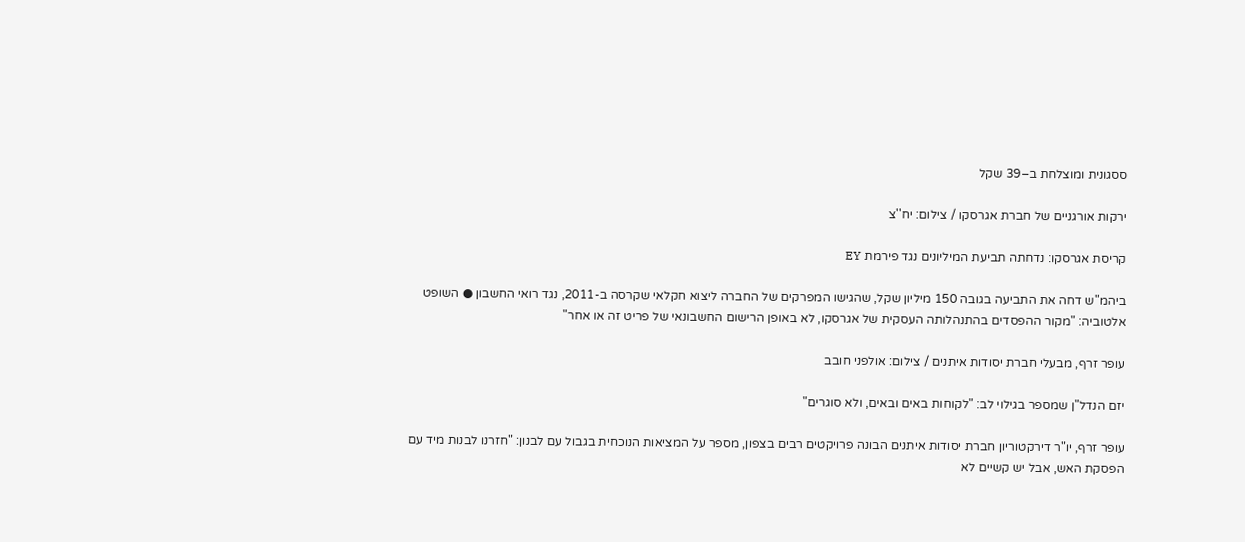ססגונית ומוצלחת ב–39 שקל

ירקות אורגניים של חברת אגרסקו / צילום: יח''צ

קריסת אגרסקו: נדחתה תביעת המיליונים נגד פירמת EY

ביהמ"ש דחה את התביעה בגובה 150 מיליון שקל, שהגישו המפרקים של החברה ליצוא חקלאי שקרסה ב-2011, נגד רואי החשבון ● השופט אלטוביה: "מקור ההפסדים בהתנהלותה העסקית של אגרסקו, לא באופן הרישום החשבונאי של פריט זה או אחר"

עופר זרף, מבעלי חברת יסודות איתנים / צילום: אולפני חובב

יזם הנדל"ן שמספר בגילוי לב: "לקוחות באים ובאים, ולא סוגרים"

עופר זרף, יו"ר דירקטוריון חברת יסודות איתנים הבונה פרויקטים רבים בצפון, מספר על המציאות הנוכחית בגבול עם לבנון: "חזרנו לבנות מיד עם הפסקת האש, אבל יש קשיים לא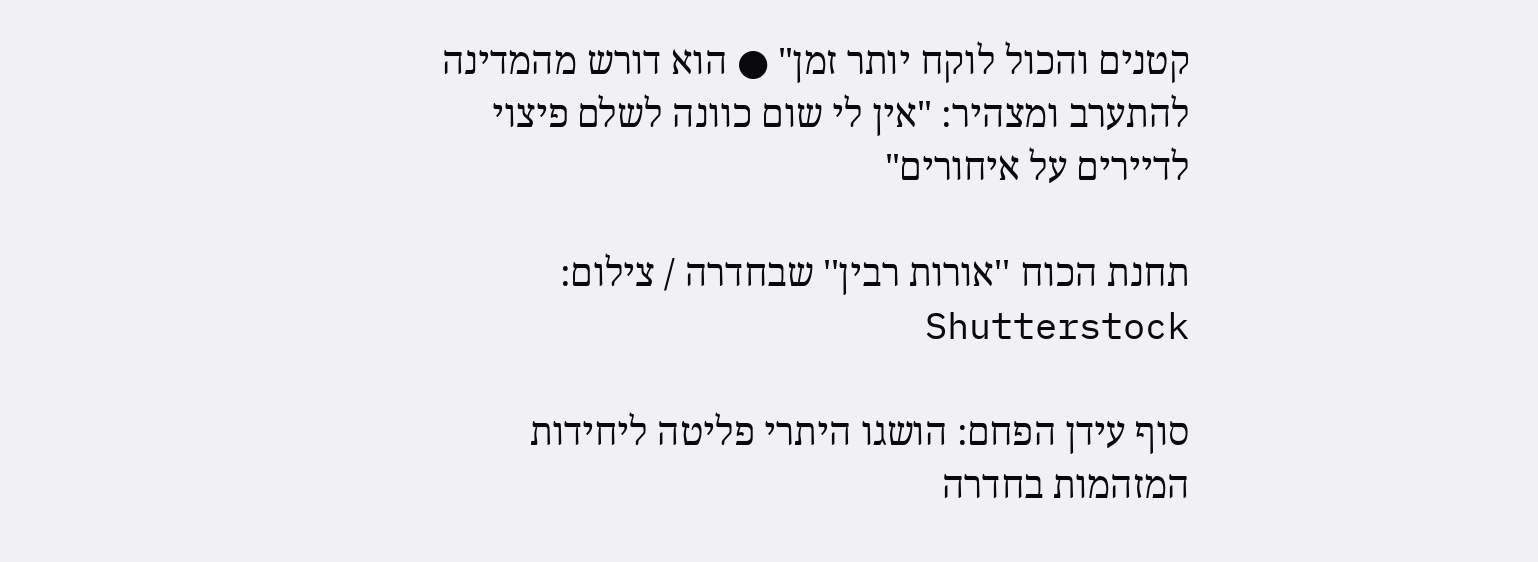קטנים והכול לוקח יותר זמן" ● הוא דורש מהמדינה להתערב ומצהיר: "אין לי שום כוונה לשלם פיצוי לדיירים על איחורים"

תחנת הכוח ''אורות רבין'' שבחדרה / צילום: Shutterstock

סוף עידן הפחם: הושגו היתרי פליטה ליחידות המזהמות בחדרה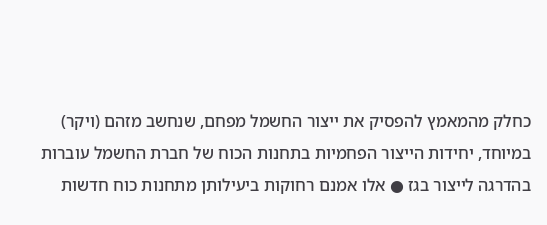כחלק מהמאמץ להפסיק את ייצור החשמל מפחם, שנחשב מזהם (ויקר) במיוחד, יחידות הייצור הפחמיות בתחנות הכוח של חברת החשמל עוברות בהדרגה לייצור בגז ● אלו אמנם רחוקות ביעילותן מתחנות כוח חדשות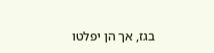בגז, אך הן יפלטו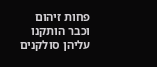פחות זיהום וכבר הותקנו עליהן סולקנים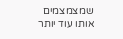שמצמצמים אותו עוד יותר